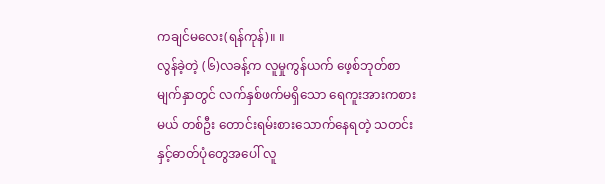ကချင်မလေး(ရန်ကုန်)။ ။
လွန်ခဲ့တဲ့ (၆)လခန့်က လူမှုကွန်ယက် ဖေ့စ်ဘုတ်စာမျက်နှာတွင် လက်နှစ်ဖက်မရှိသော ရေကူးအားကစားမယ် တစ်ဦး တောင်းရမ်းစားသောက်နေရတဲ့ သတင်းနှင့်ဓာတ်ပုံတွေအပေါ် လူ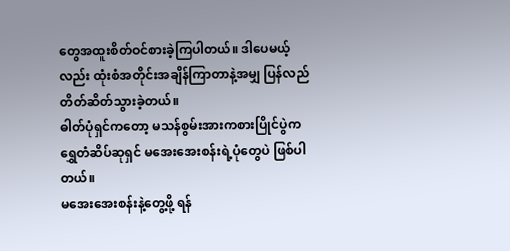တွေအထူးစိတ်ဝင်စားခဲ့ကြပါတယ်။ ဒါပေမယ့်လည်း ထုံးစံအတိုင်းအချိန်ကြာတာနဲ့အမျှ ပြန်လည်တိတ်ဆိတ်သွားခဲ့တယ်။
ဓါတ်ပုံရှင်ကတော့ မသန်စွမ်းအားကစားပြိုင်ပွဲက ရွှေတံဆိပ်ဆုရှင် မအေးအေးစန်းရဲ့ပုံတွေပဲ ဖြစ်ပါတယ်။
မအေးအေးစန်းနဲ့တွေ့ဖို့ ရန်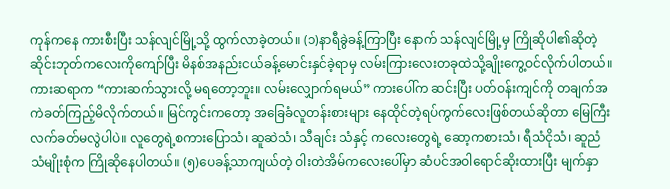ကုန်ကနေ ကားစီးပြီး သန်လျင်မြို့သို့ ထွက်လာခဲ့တယ်။ (၁)နာရီခွဲခန့်ကြာပြီး နောက် သန်လျင်မြို့မှ ကြိုဆိုပါ၏ဆိုတဲ့ ဆိုင်းဘုတ်ကလေးကိုကျော်ပြီး မိနစ်အနည်းငယ်ခန့်မောင်းနှင်ခဲ့ရာမှ လမ်းကြားလေးတခုထဲသို့ချိုးကွေ့ဝင်လိုက်ပါတယ်။
ကားဆရာက “ကားဆက်သွားလို့ မရတော့ဘူး။ လမ်းလျှောက်ရမယ်” ကားပေါ်က ဆင်းပြီး ပတ်ဝန်းကျင်ကို တချက်အကဲခတ်ကြည့်မိလိုက်တယ်။ မြင်ကွင်းကတော့ အခြေခံလူတန်းစားများ နေထိုင်တဲ့ရပ်ကွက်လေးဖြစ်တယ်ဆိုတာ မြေကြီးလက်ခတ်မလွဲပါပဲ။ လူတွေရဲ့စကားပြောသံ၊ ဆူဆဲသံ၊ သီချင်း သံနှင့် ကလေးတွေရဲ့ ဆော့ကစားသံ၊ ရီသံငိုသံ၊ ဆူညံသံမျိုးစုံက ကြိုဆိုနေပါတယ်။ (၅)ပေခန့်သာကျယ်တဲ့ ဝါးတဲအိမ်ကလေးပေါ်မှာ ဆံပင်အဝါရောင်ဆိုးထားပြီး မျက်နှာ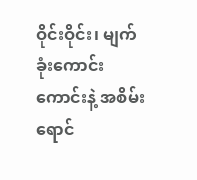ဝိုင်းဝိုင်း၊ မျက်ခုံးကောင်းကောင်းနဲ့ အစိမ်းရောင်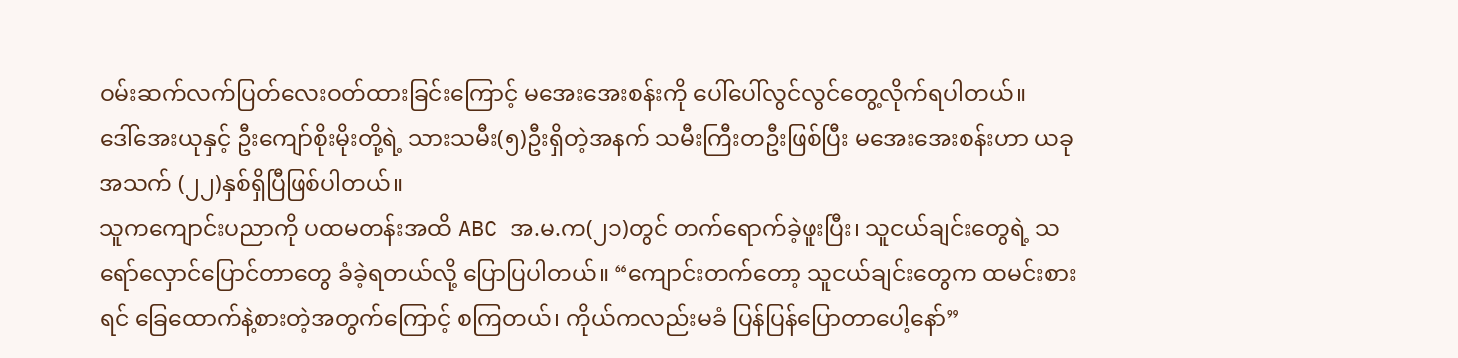ဝမ်းဆက်လက်ပြတ်လေးဝတ်ထားခြင်းကြောင့် မအေးအေးစန်းကို ပေါ်ပေါ်လွင်လွင်တွေ့လိုက်ရပါတယ်။
ဒေါ်အေးယုနှင့် ဦးကျော်စိုးမိုးတို့ရဲ့ သားသမီး(၅)ဦးရှိတဲ့အနက် သမီးကြီးတဦးဖြစ်ပြီး မအေးအေးစန်းဟာ ယခု အသက် (၂၂)နှစ်ရှိပြီဖြစ်ပါတယ်။
သူကကျောင်းပညာကို ပထမတန်းအထိ ABC အ.မ.က(၂၁)တွင် တက်ရောက်ခဲ့ဖူးပြီး၊ သူငယ်ချင်းတွေရဲ့ သရော်လှောင်ပြောင်တာတွေ ခံခဲ့ရတယ်လို့ ပြောပြပါတယ်။ “ကျောင်းတက်တော့ သူငယ်ချင်းတွေက ထမင်းစား ရင် ခြေထောက်နဲ့စားတဲ့အတွက်ကြောင့် စကြတယ်၊ ကိုယ်ကလည်းမခံ ပြန်ပြန်ပြောတာပေါ့နော်”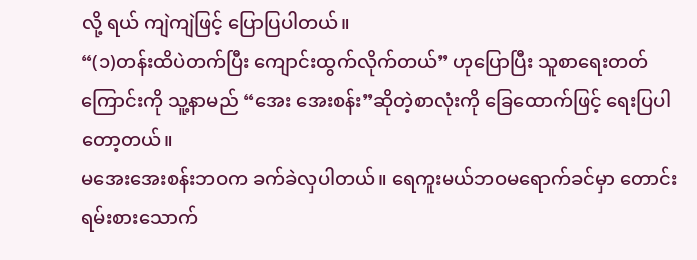လို့ ရယ် ကျဲကျဲဖြင့် ပြောပြပါတယ်။
“(၁)တန်းထိပဲတက်ပြီး ကျောင်းထွက်လိုက်တယ်” ဟုပြောပြီး သူစာရေးတတ်ကြောင်းကို သူ့နာမည် “အေး အေးစန်း”ဆိုတဲ့စာလုံးကို ခြေထောက်ဖြင့် ရေးပြပါတော့တယ်။
မအေးအေးစန်းဘဝက ခက်ခဲလှပါတယ်။ ရေကူးမယ်ဘဝမရောက်ခင်မှာ တောင်းရမ်းစားသောက်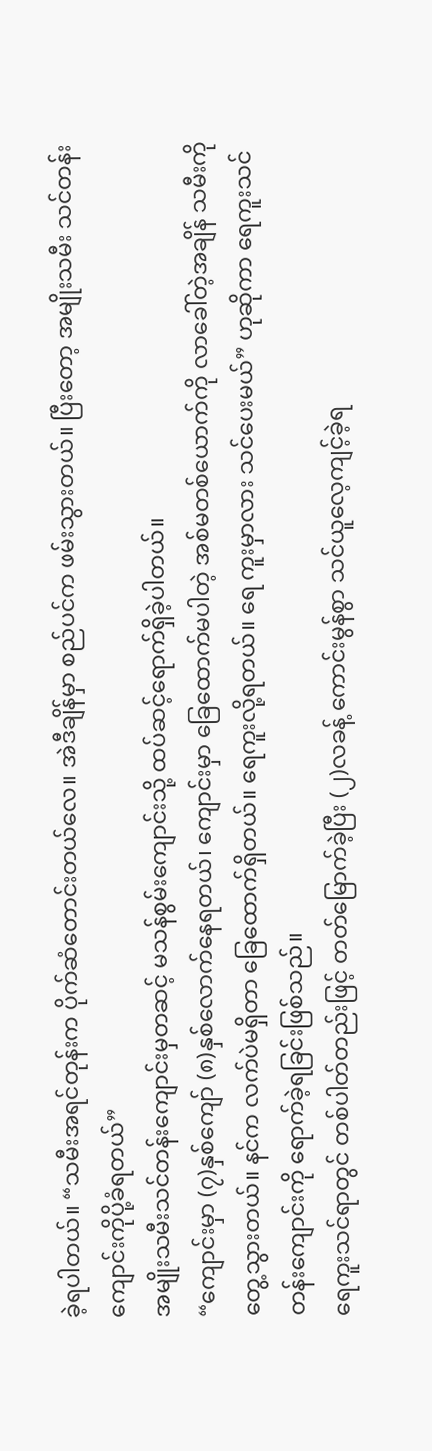ခဲ့ရပါတယ်။ “သမီးအရင်တုန်းက ပိုက်ဆံတောင်းတယ်လေ။ အဲဒီချိန်မှာ စည်ပင်က ဖမ်းသွားတယ်။ ပြီးတော့ အမျိုးသမီး သင်တန်းကျောင်းကိုပို့ခံရတယ်”
အမျိုးသမီးသင်တန်းကျောင်းမှတဆင့် မသန်စွမ်းကျောင်းသို့ ထပ်ဆင့်ရောက်ရှိခဲ့ပါတယ်။
“ကျောင်းမှာ (၇)နှစ်ကျော် (၈)နှစ်လောက်နေရတယ်၊ ကျောင်းမှာ ခြေထောက်မပါတဲ့ အစ်မတစ်ယောက်ကို လာခေါ်တဲ့အချိန် သမီးကိုတွေ့သွားတယ်။ နင်က လက်ပဲမရှိတာ ခြေထောက်ရှိတယ်။ ရေကူးလို့ရတယ်။ ရေ ကူးမှာလား သင်ပေးမယ်” ဟုဆိုကာ ရေကူးသင်တန်းကျောင်းကို ရောက်ခဲ့ရခြင်းဖြစ်သည်။
ရေကူးသင်ရာတွင် တစ်ပါတ်တည်းဖြင့် တတ်မြောက်ခဲ့ပြီး (၂)လခန့် ကောင်းမွန်စွာ သင်ယူလေ့ကျင့်ခဲ့ရ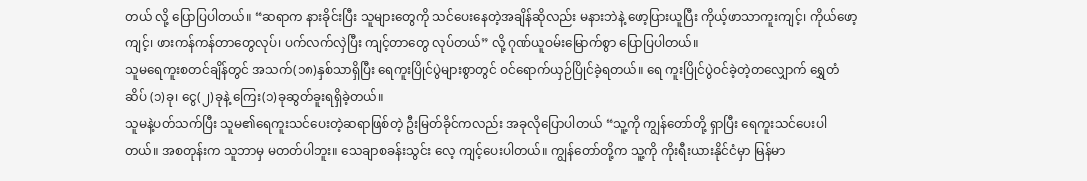တယ် လို့ ပြောပြပါတယ်။ “ဆရာက နားခိုင်းပြီး သူများတွေကို သင်ပေးနေတဲ့အချိန်ဆိုလည်း မနားဘဲနဲ့ ဖော့ပြားယူပြီး ကိုယ့်ဖာသာကူးကျင့်၊ ကိုယ်ဖော့ကျင့်၊ ဖားကန်ကန်တာတွေလုပ်၊ ပက်လက်လှဲပြီး ကျင့်တာတွေ လုပ်တယ်” လို့ ဂုဏ်ယူဝမ်းမြောက်စွာ ပြောပြပါတယ်။
သူမရေကူးစတင်ချိန်တွင် အသက်(၁၈)နှစ်သာရှိပြီး ရေကူးပြိုင်ပွဲများစွာတွင် ဝင်ရောက်ယှဉ်ပြိုင်ခဲ့ရတယ်။ ရေ ကူးပြိုင်ပွဲဝင်ခဲ့တဲ့တလျှောက် ရွှေတံဆိပ် (၁)ခု၊ ငွေ(၂)ခုနဲ့ ကြေး(၁)ခုဆွတ်ခူးရရှိခဲ့တယ်။
သူမနဲ့ပတ်သက်ပြီး သူမ၏ရေကူးသင်ပေးတဲ့ဆရာဖြစ်တဲ့ ဦးမြတ်ခိုင်ကလည်း အခုလိုပြောပါတယ် “သူ့ကို ကျွန်တော်တို့ ရှာပြီး ရေကူးသင်ပေးပါတယ်။ အစတုန်းက သူဘာမှ မတတ်ပါဘူး။ သေချာစခန်းသွင်း လေ့ ကျင့်ပေးပါတယ်။ ကျွန်တော်တို့က သူ့ကို ကိုးရီးယားနိုင်ငံမှာ မြန်မာ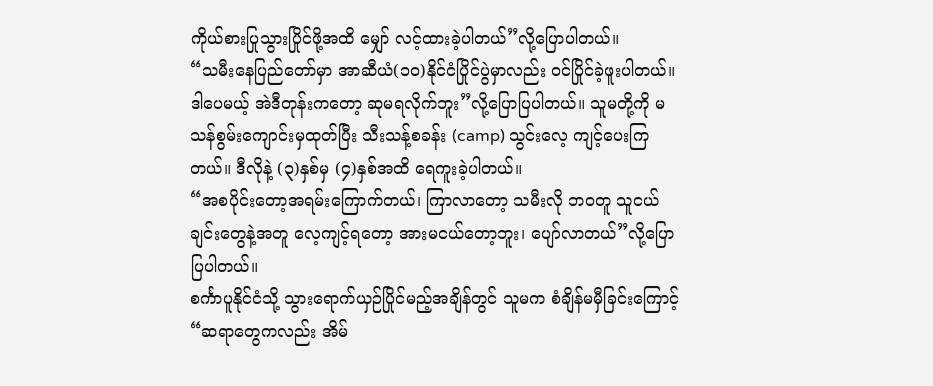ကိုယ်စားပြုသွားပြိုင်ဖို့အထိ မျှော် လင့်ထားခဲ့ပါတယ်”လို့ပြောပါတယ်။
“သမီးနေပြည်တော်မှာ အာဆီယံ(၁၀)နိုင်ငံပြိုင်ပွဲမှာလည်း ဝင်ပြိုင်ခဲ့ဖူးပါတယ်။ ဒါပေမယ့် အဲဒီတုန်းကတော့ ဆုမရလိုက်ဘူး”လို့ပြောပြပါတယ်။ သူမတို့ကို မသန်စွမ်းကျောင်းမှထုတ်ပြီး သီးသန့်စခန်း (camp) သွင်းလေ့ ကျင့်ပေးကြတယ်။ ဒီလိုနဲ့ (၃)နှစ်မှ (၄)နှစ်အထိ ရေကူးခဲ့ပါတယ်။
“အစပိုင်းတော့အရမ်းကြောက်တယ်၊ ကြာလာတော့ သမီးလို ဘဝတူ သူငယ်ချင်းတွေနဲ့အတူ လေ့ကျင့်ရတော့ အားမငယ်တော့ဘူး၊ ပျော်လာတယ်”လို့ပြောပြပါတယ်။
စင်္ကာပူနိုင်ငံသို့ သွားရောက်ယှဉ်ပြိုင်မည့်အချိန်တွင် သူမက စံချိန်မမှီခြင်းကြောင့် “ဆရာတွေကလည်း အိမ်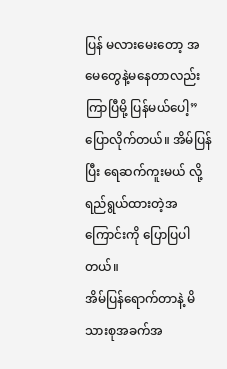ပြန် မလားမေးတော့ အမေတွေနဲ့မနေတာလည်းကြာပြီမို့ ပြန်မယ်ပေါ့”ပြောလိုက်တယ်။ အိမ်ပြန်ပြီး ရေဆက်ကူးမယ် လို့ ရည်ရွယ်ထားတဲ့အကြောင်းကို ပြောပြပါတယ်။
အိမ်ပြန်ရောက်တာနဲ့ မိသားစုအခက်အ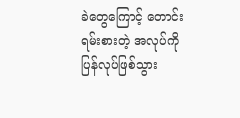ခဲတွေကြောင့် တောင်းရမ်းစားတဲ့ အလုပ်ကို ပြန်လုပ်ဖြစ်သွား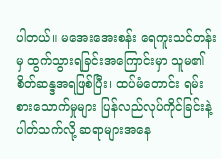ပါတယ်။ မအေးအေးစန်း ရေကူးသင်တန်းမှ ထွက်သွားရခြင်းအကြောင်းမှာ သူမ၏စိတ်ဆန္ဒအရဖြစ်ပြီး၊ ထပ်မံတောင်း ရမ်းစားသောက်မှုများ ပြန်လည်လုပ်ကိုင်ခြင်းနဲ့ပါတ်သက်လို့ ဆရာများအနေ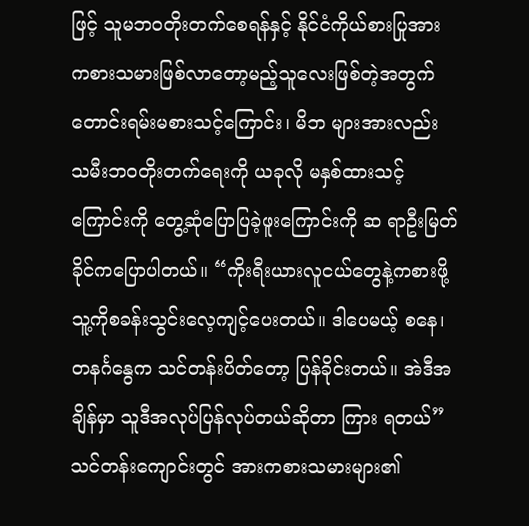ဖြင့် သူမဘဝတိုးတက်စေရန်နှင့် နိုင်ငံကိုယ်စားပြုအားကစားသမားဖြစ်လာတော့မည့်သူလေးဖြစ်တဲ့အတွက် တောင်းရမ်းမစားသင့်ကြောင်း၊ မိဘ များအားလည်း သမီးဘဝတိုးတက်ရေးကို ယခုလို မနှစ်ထားသင့်ကြောင်းကို တွေ့ဆုံပြောပြခဲ့ဖူးကြောင်းကို ဆ ရာဦးမြတ်ခိုင်ကပြောပါတယ်။ “ကိုးရီးယားလူငယ်တွေနဲ့ကစားဖို့ သူ့ကိုစခန်းသွင်းလေ့ကျင့်ပေးတယ်။ ဒါပေမယ့် စနေ၊ တနင်္ဂနွေက သင်တန်းပိတ်တော့ ပြန်ခိုင်းတယ်။ အဲဒီအချိန်မှာ သူဒီအလုပ်ပြန်လုပ်တယ်ဆိုတာ ကြား ရတယ်”
သင်တန်းကျောင်းတွင် အားကစားသမားများ၏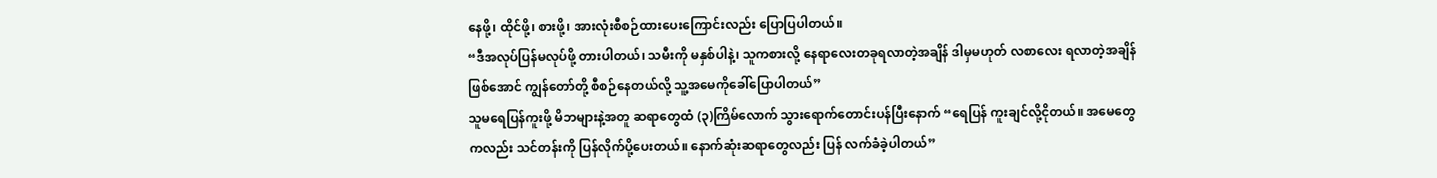နေဖို့၊ ထိုင်ဖို့၊ စားဖို့၊ အားလုံးစီစဉ်ထားပေးကြောင်းလည်း ပြောပြပါတယ်။
“ဒီအလုပ်ပြန်မလုပ်ဖို့ တားပါတယ်၊ သမီးကို မနှစ်ပါနဲ့၊ သူကစားလို့ နေရာလေးတခုရလာတဲ့အချိန် ဒါမှမဟုတ် လစာလေး ရလာတဲ့အချိန်ဖြစ်အောင် ကျွန်တော်တို့ စီစဉ်နေတယ်လို့ သူ့အမေကိုခေါ်ပြောပါတယ်”
သူမရေပြန်ကူးဖို့ မိဘများနဲ့အတူ ဆရာတွေထံ (၃)ကြိမ်လောက် သွားရောက်တောင်းပန်ပြီးနောက် “ရေပြန် ကူးချင်လို့ငိုတယ်။ အမေတွေကလည်း သင်တန်းကို ပြန်လိုက်ပို့ပေးတယ်။ နောက်ဆုံးဆရာတွေလည်း ပြန် လက်ခံခဲ့ပါတယ်”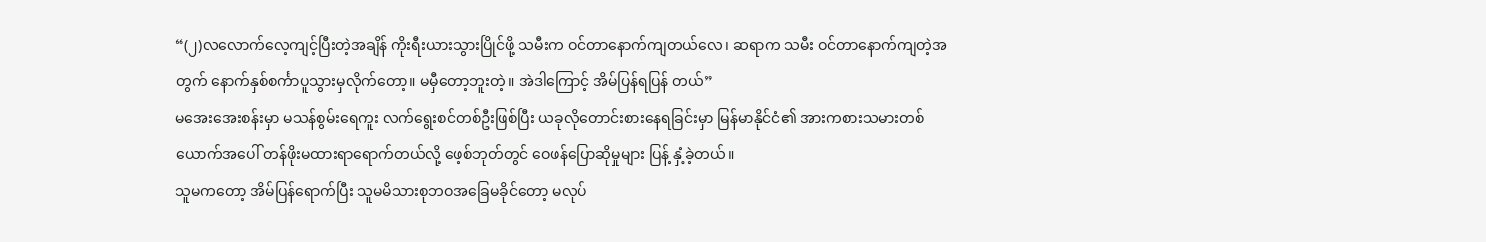“(၂)လလောက်လေ့ကျင့်ပြီးတဲ့အချိန် ကိုးရီးယားသွားပြိုင်ဖို့ သမီးက ဝင်တာနောက်ကျတယ်လေ၊ ဆရာက သမီး ဝင်တာနောက်ကျတဲ့အတွက် နောက်နှစ်စင်္ကာပူသွားမှလိုက်တော့။ မမှီတော့ဘူးတဲ့။ အဲဒါကြောင့် အိမ်ပြန်ရပြန် တယ်”
မအေးအေးစန်းမှာ မသန်စွမ်းရေကူး လက်ရွေးစင်တစ်ဦးဖြစ်ပြီး ယခုလိုတောင်းစားနေရခြင်းမှာ မြန်မာနိုင်ငံ၏ အားကစားသမားတစ်ယောက်အပေါ် တန်ဖိုးမထားရာရောက်တယ်လို့ ဖေ့စ်ဘုတ်တွင် ဝေဖန်ပြောဆိုမှုများ ပြန့် နှံ့ခဲ့တယ်။
သူမကတော့ အိမ်ပြန်ရောက်ပြီး သူမမိသားစုဘဝအခြေမခိုင်တော့ မလုပ်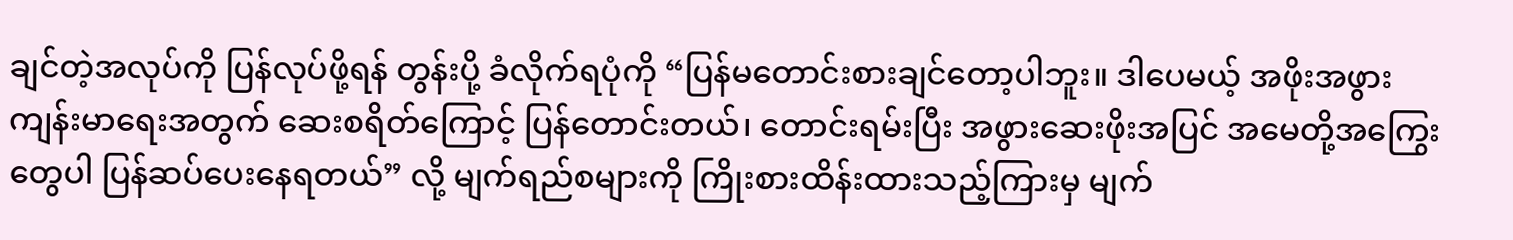ချင်တဲ့အလုပ်ကို ပြန်လုပ်ဖို့ရန် တွန်းပို့ ခံလိုက်ရပုံကို “ပြန်မတောင်းစားချင်တော့ပါဘူး။ ဒါပေမယ့် အဖိုးအဖွားကျန်းမာရေးအတွက် ဆေးစရိတ်ကြောင့် ပြန်တောင်းတယ်၊ တောင်းရမ်းပြီး အဖွားဆေးဖိုးအပြင် အမေတို့အကြွေးတွေပါ ပြန်ဆပ်ပေးနေရတယ်” လို့ မျက်ရည်စများကို ကြိုးစားထိန်းထားသည့်ကြားမှ မျက်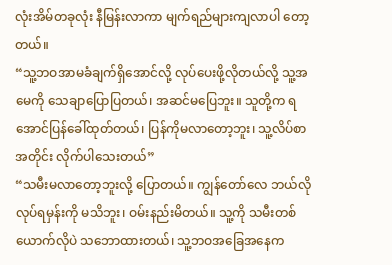လုံးအိမ်တခုလုံး နီမြန်းလာကာ မျက်ရည်များကျလာပါ တော့တယ်။
“သူ့ဘဝအာမခံချက်ရှိအောင်လို့ လုပ်ပေးဖို့လိုတယ်လို့ သူ့အမေကို သေချာပြောပြတယ်၊ အဆင်မပြေဘူး။ သူတို့က ရအောင်ပြန်ခေါ်ထုတ်တယ်၊ ပြန်ကိုမလာတော့ဘူး၊ သူ့လိပ်စာအတိုင်း လိုက်ပါသေးတယ်”
“သမီးမလာတော့ဘူးလို့ ပြောတယ်။ ကျွန်တော်လေ ဘယ်လိုလုပ်ရမှန်းကို မသိဘူး၊ ဝမ်းနည်းမိတယ်။ သူ့ကို သမီးတစ်ယောက်လိုပဲ သဘောထားတယ်၊ သူ့ဘဝအခြေအနေက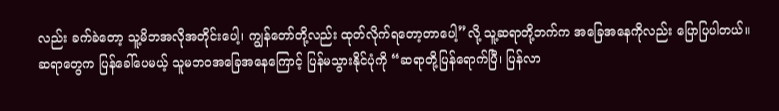လည်း ခက်ခဲတော့ သူ့မိဘအလိုအတိုင်းပေါ့၊ ကျွန်တော်တို့လည်း ထုတ်လိုက်ရတော့တာပေါ့”လို့ သူ့ဆရာတို့ဘက်က အခြေအနေကိုလည်း ပြောပြပါတယ်။
ဆရာတွေက ပြန်ခေါ်ပေမယ့် သူမဘဝအခြေအနေကြောင့် ပြန်မသွားနိုင်ပုံကို “ဆရာတို့ပြန်ရောက်ပြီ၊ ပြန်လာ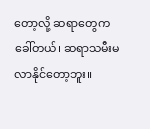တော့လို့ ဆရာတွေက ခေါ်တယ်၊ ဆရာသမီးမလာနိုင်တော့ဘူး။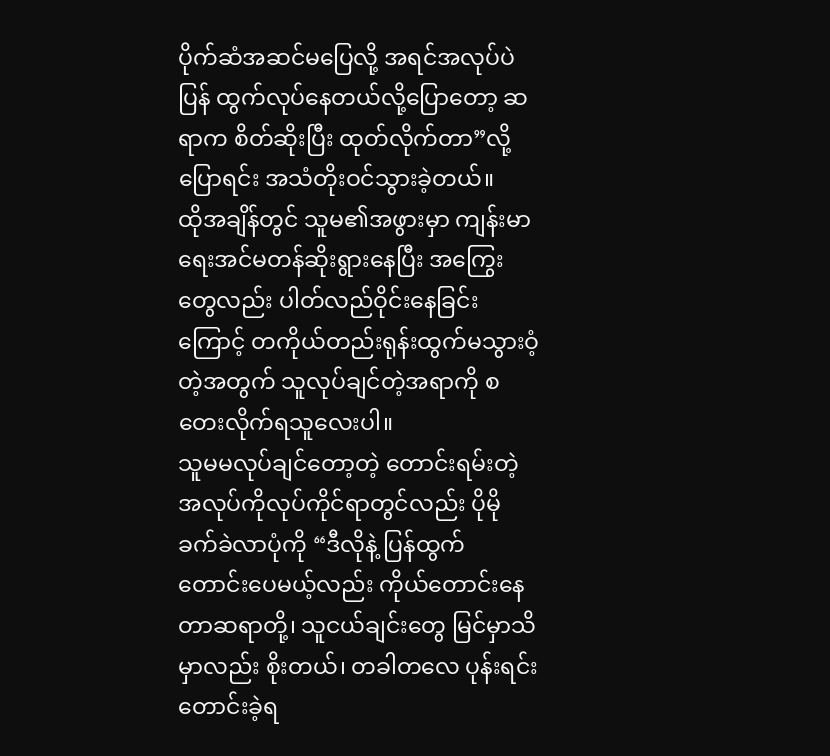ပိုက်ဆံအဆင်မပြေလို့ အရင်အလုပ်ပဲ ပြန် ထွက်လုပ်နေတယ်လို့ပြောတော့ ဆရာက စိတ်ဆိုးပြီး ထုတ်လိုက်တာ”လို့ ပြောရင်း အသံတိုးဝင်သွားခဲ့တယ်။
ထိုအချိန်တွင် သူမ၏အဖွားမှာ ကျန်းမာရေးအင်မတန်ဆိုးရွားနေပြီး အကြွေးတွေလည်း ပါတ်လည်ဝိုင်းနေခြင်း ကြောင့် တကိုယ်တည်းရုန်းထွက်မသွားဝံ့တဲ့အတွက် သူလုပ်ချင်တဲ့အရာကို စတေးလိုက်ရသူလေးပါ။
သူမမလုပ်ချင်တော့တဲ့ တောင်းရမ်းတဲ့ အလုပ်ကိုလုပ်ကိုင်ရာတွင်လည်း ပိုမိုခက်ခဲလာပုံကို “ဒီလိုနဲ့ ပြန်ထွက် တောင်းပေမယ့်လည်း ကိုယ်တောင်းနေတာဆရာတို့၊ သူငယ်ချင်းတွေ မြင်မှာသိမှာလည်း စိုးတယ်၊ တခါတလေ ပုန်းရင်းတောင်းခဲ့ရ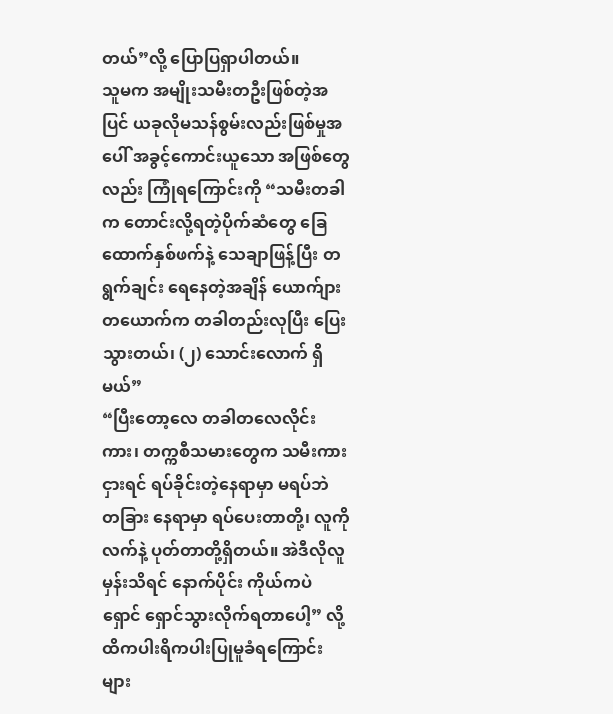တယ်”လို့ ပြောပြရှာပါတယ်။
သူမက အမျိုးသမီးတဦးဖြစ်တဲ့အပြင် ယခုလိုမသန်စွမ်းလည်းဖြစ်မှုအပေါ် အခွင့်ကောင်းယူသော အဖြစ်တွေ လည်း ကြုံရကြောင်းကို “သမီးတခါက တောင်းလို့ရတဲ့ပိုက်ဆံတွေ ခြေထောက်နှစ်ဖက်နဲ့ သေချာဖြန့်ပြီး တရွက်ချင်း ရေနေတဲ့အချိန် ယောက်ျားတယောက်က တခါတည်းလုပြီး ပြေးသွားတယ်၊ (၂) သောင်းလောက် ရှိမယ်”
“ပြီးတော့လေ တခါတလေလိုင်းကား၊ တက္ကစီသမားတွေက သမီးကားငှားရင် ရပ်ခိုင်းတဲ့နေရာမှာ မရပ်ဘဲ တခြား နေရာမှာ ရပ်ပေးတာတို့၊ လူကိုလက်နဲ့ ပုတ်တာတို့ရှိတယ်။ အဲဒီလိုလူမှန်းသိရင် နောက်ပိုင်း ကိုယ်ကပဲ ရှောင် ရှောင်သွားလိုက်ရတာပေါ့” လို့ထိကပါးရိကပါးပြုမူခံရကြောင်းများ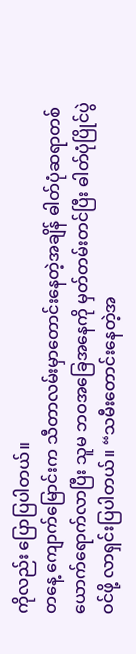ကိုလည်း ပြောပြပါတယ်။
တနေ့ ကျောက်မြောင်းက သီတာလမ်းမှာတောင်းနေတဲ့အချိန် ဓါတ်ပုံဆရာတစ်ယောက်ရောက်လာပြီး သူမ ဘဝအခြေအနေကို မှတ်တမ်းတင်ပြီး ဓါတ်ပုံပြိုင်ပွဲဝင်ဖို့ လာရှင်းပြပါတယ်။ “သမီးတောင်းနေတဲ့အ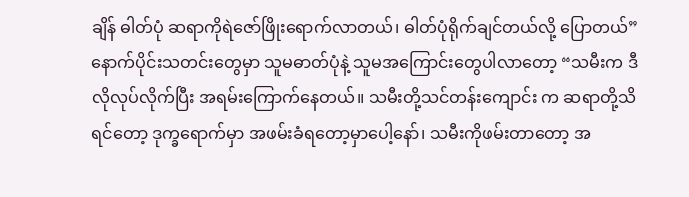ချိန် ဓါတ်ပုံ ဆရာကိုရဲဇော်ဖြိုးရောက်လာတယ်၊ ဓါတ်ပုံရိုက်ချင်တယ်လို့ ပြောတယ်”နောက်ပိုင်းသတင်းတွေမှာ သူမဓာတ်ပုံနဲ့ သူမအကြောင်းတွေပါလာတော့ “သမီးက ဒီလိုလုပ်လိုက်ပြီး အရမ်းကြောက်နေတယ်။ သမီးတို့သင်တန်းကျောင်း က ဆရာတို့သိရင်တော့ ဒုက္ခရောက်မှာ အဖမ်းခံရတော့မှာပေါ့နော်၊ သမီးကိုဖမ်းတာတော့ အ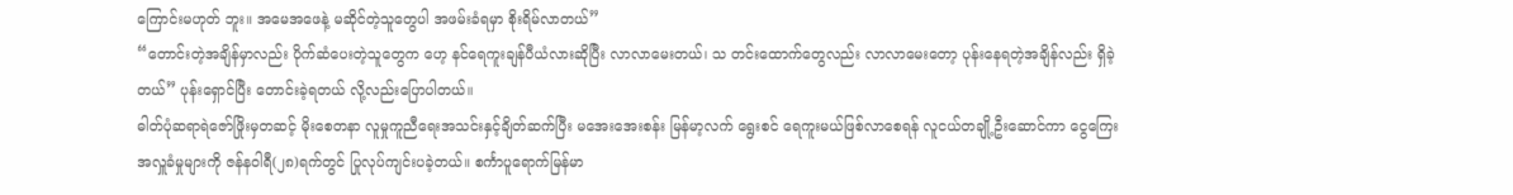ကြောင်းမဟုတ် ဘူး။ အမေအဖေနဲ့ မဆိုင်တဲ့သူတွေပါ အဖမ်းခံရမှာ စိုးရိမ်လာတယ်”
“တောင်းတဲ့အချိန်မှာလည်း ပိုက်ဆံပေးတဲ့သူတွေက ဟေ့ နင်ရေကူးချန်ပီယံလားဆိုပြီး လာလာမေးတယ်၊ သ တင်းထောက်တွေလည်း လာလာမေးတော့ ပုန်းနေရတဲ့အချိန်လည်း ရှိခဲ့တယ်” ပုန်းရှောင်ပြီး တောင်းခဲ့ရတယ် လို့လည်းပြောပါတယ်။
ဓါတ်ပုံဆရာရဲဇော်ဖြိုးမှတဆင့် မိုးစေတနာ လူမှုကူညီရေးအသင်းနှင့်ချိတ်ဆက်ပြီး မအေးအေးစန်း မြန်မာ့လက် ရွေးစင် ရေကူးမယ်ဖြစ်လာစေရန် လူငယ်တချို့ဦးဆောင်ကာ ငွေကြေးအလှူခံမှုများကို ဇန်နဝါရီ(၂၈)ရက်တွင် ပြုလုပ်ကျင်းပခဲ့တယ်။ စင်္ကာပူရောက်မြန်မာ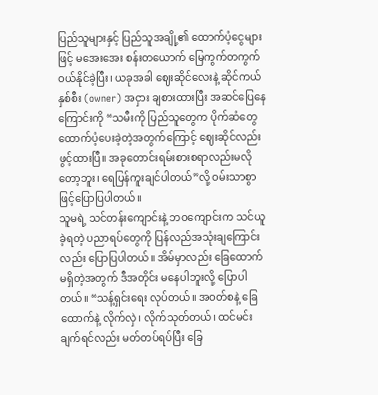ပြည်သူများနှင့် ပြည်သူအချို့၏ ထောက်ပံ့ငွေများဖြင့် မအေးအေး စန်းတယောက် မြေကွက်တကွက် ဝယ်နိုင်ခဲ့ပြီး၊ ယခုအခါ ဈေးဆိုင်လေးနဲ့ ဆိုင်ကယ်နှစ်စီး (owner) အငှား ချစားထားပြီး အဆင်ပြေနေကြောင်းကို “သမီးကို ပြည်သူတွေက ပိုက်ဆံတွေထောက်ပံ့ပေးခဲ့တဲ့အတွက်ကြောင့် ဈေးဆိုင်လည်းဖွင့်ထားပြီ။ အခုတောင်းရမ်းစားစရာလည်းမလိုတော့ဘူး၊ ရေပြန်ကူးချင်ပါတယ်”လို့ ဝမ်းသာစွာ ဖြင့်ပြောပြပါတယ်။
သူမရဲ့ သင်တန်းကျောင်းနဲ့ ဘဝကျောင်းက သင်ယူခဲ့ရတဲ့ ပညာရပ်တွေကို ပြန်လည်အသုံးချကြောင်းလည်း ပြောပြပါတယ်။ အိမ်မှာလည်း ခြေထောက်မရှိတဲ့အတွက် ဒီအတိုင်း မနေပါဘူးလို့ ပြောပါတယ်။ “သန့်ရှင်းရေး လုပ်တယ်။ အဝတ်စနဲ့ ခြေထောက်နဲ့ လိုက်လှဲ၊ လိုက်သုတ်တယ်၊ ထင်မင်းချက်ရင်လည်း မတ်တပ်ရပ်ပြီး ခြေ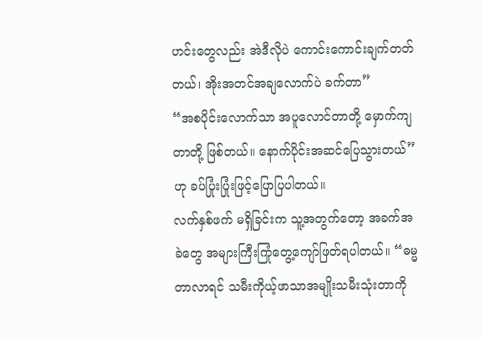ဟင်းတွေလည်း အဲဒီလိုပဲ ကောင်းကောင်းချက်တတ်တယ်၊ အိုးအတင်အချလောက်ပဲ ခက်တာ”
“အစပိုင်းလောက်သာ အပူလောင်တာတို့ မှောက်ကျတာတို့ ဖြစ်တယ်။ နောက်ပိုင်းအဆင်ပြေသွားတယ်” ဟု ခပ်ပြုံးပြုံးဖြင့်ပြောပြပါတယ်။
လက်နှစ်ဖက် မရှိခြင်းက သူ့အတွက်တော့ အခက်အခဲတွေ အများကြီးကြုံတွေ့ကျော်ဖြတ်ရပါတယ်။ “ဓမ္မတာလာရင် သမီးကိုယ့်ဖာသာအမျိုးသမီးသုံးတာကို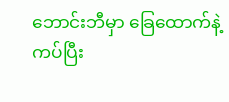ဘောင်းဘီမှာ ခြေထောက်နဲ့ကပ်ပြီး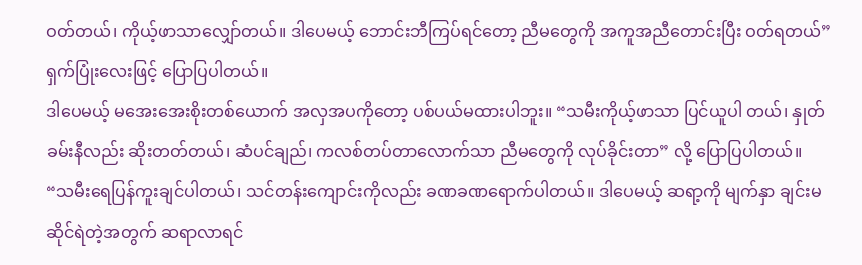ဝတ်တယ်၊ ကိုယ့်ဖာသာလျှော်တယ်။ ဒါပေမယ့် ဘောင်းဘီကြပ်ရင်တော့ ညီမတွေကို အကူအညီတောင်းပြီး ဝတ်ရတယ်” ရှက်ပြုံးလေးဖြင့် ပြောပြပါတယ်။
ဒါပေမယ့် မအေးအေးစိုးတစ်ယောက် အလှအပကိုတော့ ပစ်ပယ်မထားပါဘူး။ “သမီးကိုယ့်ဖာသာ ပြင်ယူပါ တယ်၊ နှုတ်ခမ်းနီလည်း ဆိုးတတ်တယ်၊ ဆံပင်ချည်၊ ကလစ်တပ်တာလောက်သာ ညီမတွေကို လုပ်ခိုင်းတာ” လို့ ပြောပြပါတယ်။
“သမီးရေပြန်ကူးချင်ပါတယ်၊ သင်တန်းကျောင်းကိုလည်း ခဏခဏရောက်ပါတယ်။ ဒါပေမယ့် ဆရာ့ကို မျက်နှာ ချင်းမဆိုင်ရဲတဲ့အတွက် ဆရာလာရင်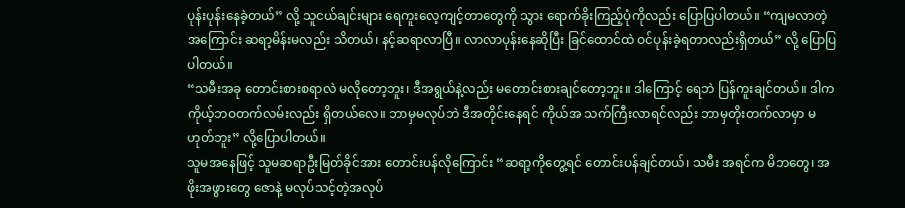ပုန်းပုန်းနေခဲ့တယ်” လို့ သူငယ်ချင်းများ ရေကူးလေ့ကျင့်တာတွေကို သွား ရောက်ခိုးကြည့်ပုံကိုလည်း ပြောပြပါတယ်။ “ကျမလာတဲ့အကြောင်း ဆရာ့မိန်းမလည်း သိတယ်၊ နင့်ဆရာလာပြီ။ လာလာပုန်းနေဆိုပြီး ခြင်ထောင်ထဲ ဝင်ပုန်းခဲ့ရတာလည်းရှိတယ်” လို့ ပြောပြပါတယ်။
“သမီးအခု တောင်းစားစရာလဲ မလိုတော့ဘူး၊ ဒီအရွယ်နဲ့လည်း မတောင်းစားချင်တော့ဘူး။ ဒါကြောင့် ရေဘဲ ပြန်ကူးချင်တယ်။ ဒါက ကိုယ့်ဘဝတက်လမ်းလည်း ရှိတယ်လေ။ ဘာမှမလုပ်ဘဲ ဒီအတိုင်းနေရင် ကိုယ်အ သက်ကြီးလာရင်လည်း ဘာမှတိုးတက်လာမှာ မဟုတ်ဘူး” လို့ပြောပါတယ်။
သူမအနေဖြင့် သူမဆရာဦးမြတ်ခိုင်အား တောင်းပန်လိုကြောင်း “ဆရာ့ကိုတွေ့ရင် တောင်းပန်ချင်တယ်၊ သမီး အရင်က မိဘတွေ၊ အဖိုးအဖွားတွေ ဇောနဲ့ မလုပ်သင့်တဲ့အလုပ်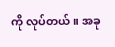ကို လုပ်တယ်။ အခု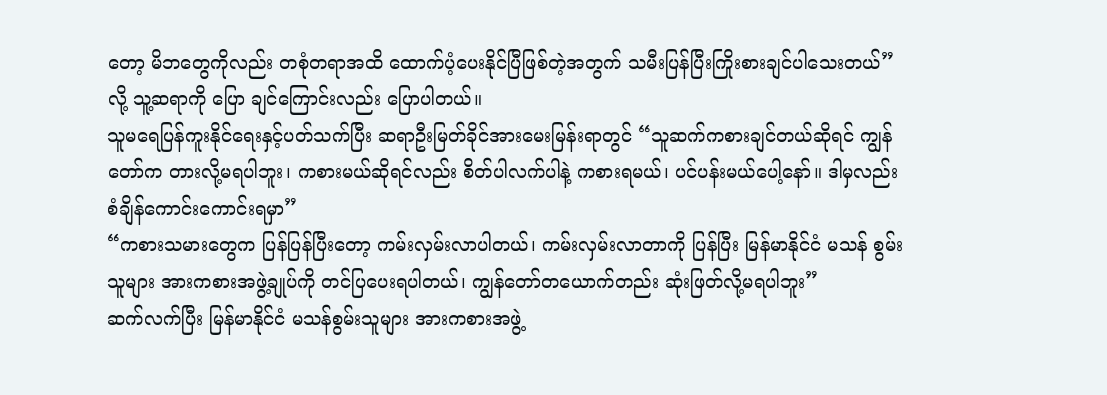တော့ မိဘတွေကိုလည်း တစုံတရာအထိ ထောက်ပံ့ပေးနိုင်ပြီဖြစ်တဲ့အတွက် သမီးပြန်ပြီးကြိုးစားချင်ပါသေးတယ်” လို့ သူ့ဆရာကို ပြော ချင်ကြောင်းလည်း ပြောပါတယ်။
သူမရေပြန်ကူးနိုင်ရေးနှင့်ပတ်သက်ပြီး ဆရာဦးမြတ်ခိုင်အားမေးမြန်းရာတွင် “သူဆက်ကစားချင်တယ်ဆိုရင် ကျွန်တော်က တားလို့မရပါဘူး၊ ကစားမယ်ဆိုရင်လည်း စိတ်ပါလက်ပါနဲ့ ကစားရမယ်၊ ပင်ပန်းမယ်ပေါ့နော်။ ဒါမှလည်း စံချိန်ကောင်းကောင်းရမှာ”
“ကစားသမားတွေက ပြန်ပြန်ပြီးတော့ ကမ်းလှမ်းလာပါတယ်၊ ကမ်းလှမ်းလာတာကို ပြန်ပြီး မြန်မာနိုင်ငံ မသန် စွမ်းသူများ အားကစားအဖွဲ့ချုပ်ကို တင်ပြပေးရပါတယ်၊ ကျွန်တော်တယောက်တည်း ဆုံးဖြတ်လို့မရပါဘူး”
ဆက်လက်ပြီး မြန်မာနိုင်ငံ မသန်စွမ်းသူများ အားကစားအဖွဲ့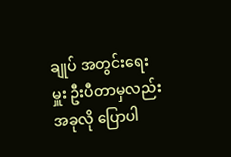ချုပ် အတွင်းရေးမှူး ဦးပီတာမှလည်း အခုလို ပြောပါ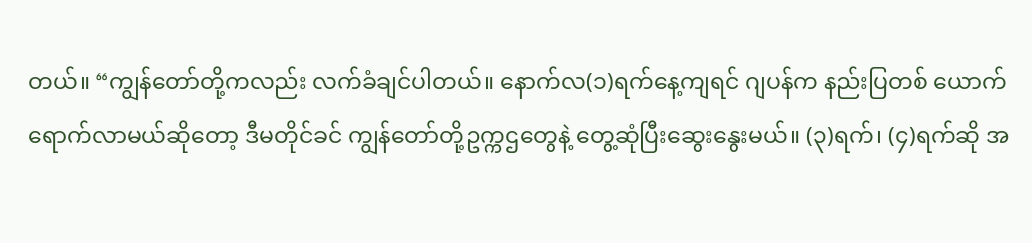တယ်။ “ကျွန်တော်တို့ကလည်း လက်ခံချင်ပါတယ်။ နောက်လ(၁)ရက်နေ့ကျရင် ဂျပန်က နည်းပြတစ် ယောက် ရောက်လာမယ်ဆိုတော့ ဒီမတိုင်ခင် ကျွန်တော်တို့ဥက္ကဌတွေနဲ့ တွေ့ဆုံပြီးဆွေးနွေးမယ်။ (၃)ရက်၊ (၄)ရက်ဆို အ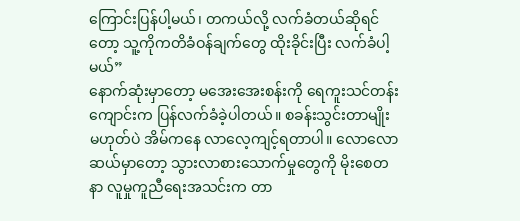ကြောင်းပြန်ပါ့မယ်၊ တကယ်လို့ လက်ခံတယ်ဆိုရင်တော့ သူ့ကိုကတိခံဝန်ချက်တွေ ထိုးခိုင်းပြီး လက်ခံပါ့မယ်”
နောက်ဆုံးမှာတော့ မအေးအေးစန်းကို ရေကူးသင်တန်းကျောင်းက ပြန်လက်ခံခဲ့ပါတယ်။ စခန်းသွင်းတာမျိုး မဟုတ်ပဲ အိမ်ကနေ လာလေ့ကျင့်ရတာပါ။ လောလောဆယ်မှာတော့ သွားလာစားသောက်မှုတွေကို မိုးစေတ နာ လူမှုကူညီရေးအသင်းက တာ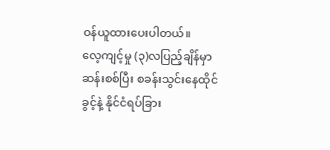ဝန်ယူထားပေးပါတယ်။
လေ့ကျင့်မှု (၃)လပြည့်ချိန်မှာ ဆန်းစစ်ပြီး စခန်းသွင်းနေထိုင်ခွင့်နဲ့ နိုင်ငံရပ်ခြား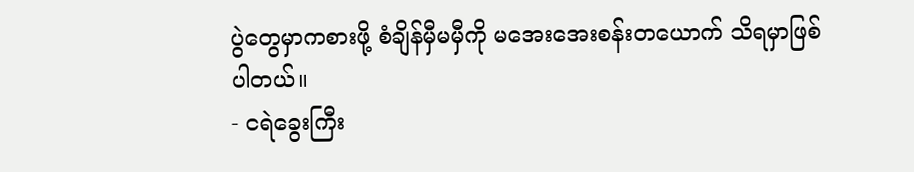ပွဲတွေမှာကစားဖို့ စံချိန်မှီမမှီကို မအေးအေးစန်းတယောက် သိရမှာဖြစ်ပါတယ်။
- ငရဲခွေးကြီး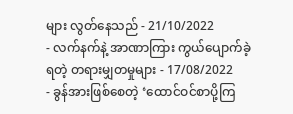များ လွတ်နေသည် - 21/10/2022
- လက်နက်နဲ့ အာဏာကြား ကွယ်ပျောက်ခဲ့ရတဲ့ တရားမျှတမှုများ - 17/08/2022
- ခွန်အားဖြစ်စေတဲ့ ‘ထောင်ဝင်စာပို့ကြ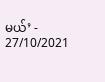မယ်’ - 27/10/2021